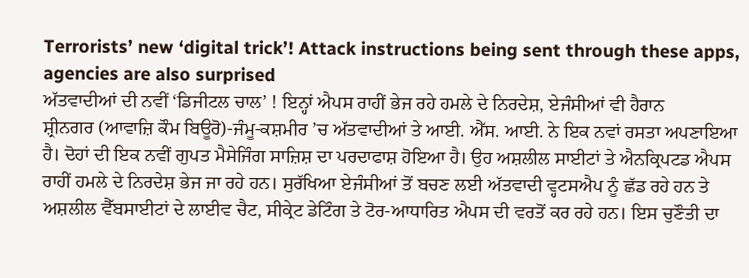Terrorists’ new ‘digital trick’! Attack instructions being sent through these apps, agencies are also surprised
ਅੱਤਵਾਦੀਆਂ ਦੀ ਨਵੀਂ ‘ਡਿਜੀਟਲ ਚਾਲ’ ! ਇਨ੍ਹਾਂ ਐਪਸ ਰਾਹੀਂ ਭੇਜ ਰਹੇ ਹਮਲੇ ਦੇ ਨਿਰਦੇਸ਼, ਏਜੰਸੀਆਂ ਵੀ ਹੈਰਾਨ
ਸ਼੍ਰੀਨਗਰ (ਆਵਾਜ਼ਿ ਕੌਮ ਬਿਊਰੋ)-ਜੰਮੂ-ਕਸ਼ਮੀਰ ’ਚ ਅੱਤਵਾਦੀਆਂ ਤੇ ਆਈ. ਐੱਸ. ਆਈ. ਨੇ ਇਕ ਨਵਾਂ ਰਸਤਾ ਅਪਣਾਇਆ ਹੈ। ਦੋਹਾਂ ਦੀ ਇਕ ਨਵੀਂ ਗੁਪਤ ਮੈਸੇਜਿੰਗ ਸਾਜ਼ਿਸ਼ ਦਾ ਪਰਦਾਫਾਸ਼ ਹੋਇਆ ਹੈ। ਉਹ ਅਸ਼ਲੀਲ ਸਾਈਟਾਂ ਤੇ ਐਨਕ੍ਰਿਪਟਡ ਐਪਸ ਰਾਹੀਂ ਹਮਲੇ ਦੇ ਨਿਰਦੇਸ਼ ਭੇਜ ਜਾ ਰਹੇ ਹਨ। ਸੁਰੱਖਿਆ ਏਜੰਸੀਆਂ ਤੋਂ ਬਚਣ ਲਈ ਅੱਤਵਾਦੀ ਵ੍ਹਟਸਐਪ ਨੂੰ ਛੱਡ ਰਹੇ ਹਨ ਤੇ ਅਸ਼ਲੀਲ ਵੈੱਬਸਾਈਟਾਂ ਦੇ ਲਾਈਵ ਚੈਟ, ਸੀਕ੍ਰੇਟ ਡੇਟਿੰਗ ਤੇ ਟੋਰ-ਆਧਾਰਿਤ ਐਪਸ ਦੀ ਵਰਤੋਂ ਕਰ ਰਹੇ ਹਨ। ਇਸ ਚੁਣੌਤੀ ਦਾ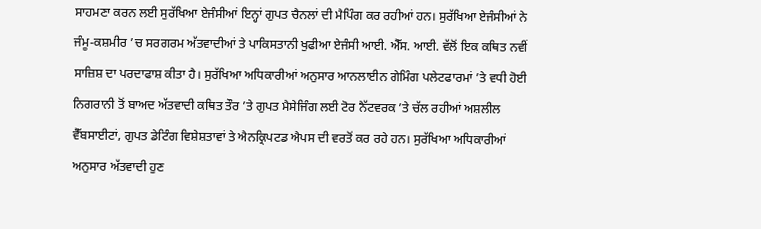ਸਾਹਮਣਾ ਕਰਨ ਲਈ ਸੁਰੱਖਿਆ ਏਜੰਸੀਆਂ ਇਨ੍ਹਾਂ ਗੁਪਤ ਚੈਨਲਾਂ ਦੀ ਮੈਪਿੰਗ ਕਰ ਰਹੀਆਂ ਹਨ। ਸੁਰੱਖਿਆ ਏਜੰਸੀਆਂ ਨੇ ਜੰਮੂ-ਕਸ਼ਮੀਰ ’ਚ ਸਰਗਰਮ ਅੱਤਵਾਦੀਆਂ ਤੇ ਪਾਕਿਸਤਾਨੀ ਖੁਫੀਆ ਏਜੰਸੀ ਆਈ. ਐੱਸ. ਆਈ. ਵੱਲੋਂ ਇਕ ਕਥਿਤ ਨਵੀਂ ਸਾਜ਼ਿਸ਼ ਦਾ ਪਰਦਾਫਾਸ਼ ਕੀਤਾ ਹੈ। ਸੁਰੱਖਿਆ ਅਧਿਕਾਰੀਆਂ ਅਨੁਸਾਰ ਆਨਲਾਈਨ ਗੇਮਿੰਗ ਪਲੇਟਫਾਰਮਾਂ ’ਤੇ ਵਧੀ ਹੋਈ ਨਿਗਰਾਨੀ ਤੋਂ ਬਾਅਦ ਅੱਤਵਾਦੀ ਕਥਿਤ ਤੌਰ ’ਤੇ ਗੁਪਤ ਮੈਸੇਜਿੰਗ ਲਈ ਟੋਰ ਨੈੱਟਵਰਕ ’ਤੇ ਚੱਲ ਰਹੀਆਂ ਅਸ਼ਲੀਲ ਵੈੱਬਸਾਈਟਾਂ, ਗੁਪਤ ਡੇਟਿੰਗ ਵਿਸ਼ੇਸ਼ਤਾਵਾਂ ਤੇ ਐਨਕ੍ਰਿਪਟਡ ਐਪਸ ਦੀ ਵਰਤੋਂ ਕਰ ਰਹੇ ਹਨ। ਸੁਰੱਖਿਆ ਅਧਿਕਾਰੀਆਂ ਅਨੁਸਾਰ ਅੱਤਵਾਦੀ ਹੁਣ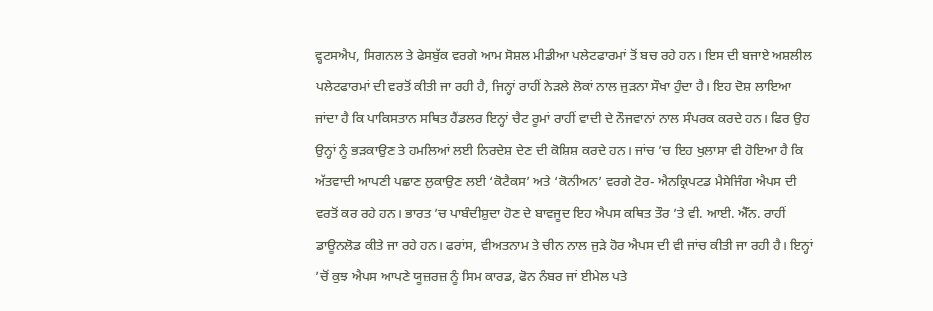ਵ੍ਹਟਸਐਪ, ਸਿਗਨਲ ਤੇ ਫੇਸਬੁੱਕ ਵਰਗੇ ਆਮ ਸੋਸ਼ਲ ਮੀਡੀਆ ਪਲੇਟਫਾਰਮਾਂ ਤੋਂ ਬਚ ਰਹੇ ਹਨ। ਇਸ ਦੀ ਬਜਾਏ ਅਸ਼ਲੀਲ ਪਲੇਟਫਾਰਮਾਂ ਦੀ ਵਰਤੋਂ ਕੀਤੀ ਜਾ ਰਹੀ ਹੈ, ਜਿਨ੍ਹਾਂ ਰਾਹੀਂ ਨੇੜਲੇ ਲੋਕਾਂ ਨਾਲ ਜੁੜਨਾ ਸੌਖਾ ਹੁੰਦਾ ਹੈ। ਇਹ ਦੋਸ਼ ਲਾਇਆ ਜਾਂਦਾ ਹੈ ਕਿ ਪਾਕਿਸਤਾਨ ਸਥਿਤ ਹੈਂਡਲਰ ਇਨ੍ਹਾਂ ਚੈਟ ਰੂਮਾਂ ਰਾਹੀਂ ਵਾਦੀ ਦੇ ਨੌਜਵਾਨਾਂ ਨਾਲ ਸੰਪਰਕ ਕਰਦੇ ਹਨ। ਫਿਰ ਉਹ ਉਨ੍ਹਾਂ ਨੂੰ ਭੜਕਾਉਣ ਤੇ ਹਮਲਿਆਂ ਲਈ ਨਿਰਦੇਸ਼ ਦੇਣ ਦੀ ਕੋਸ਼ਿਸ਼ ਕਰਦੇ ਹਨ। ਜਾਂਚ ’ਚ ਇਹ ਖੁਲਾਸਾ ਵੀ ਹੋਇਆ ਹੈ ਕਿ ਅੱਤਵਾਦੀ ਆਪਣੀ ਪਛਾਣ ਲੁਕਾਉਣ ਲਈ ‘ਕੋਟੈਕਸ’ ਅਤੇ ‘ਕੋਨੀਅਨ’ ਵਰਗੇ ਟੋਰ- ਐਨਕ੍ਰਿਪਟਡ ਮੈਸੇਜਿੰਗ ਐਪਸ ਦੀ ਵਰਤੋਂ ਕਰ ਰਹੇ ਹਨ। ਭਾਰਤ ’ਚ ਪਾਬੰਦੀਸ਼ੁਦਾ ਹੋਣ ਦੇ ਬਾਵਜੂਦ ਇਹ ਐਪਸ ਕਥਿਤ ਤੌਰ ’ਤੇ ਵੀ. ਆਈ. ਐੱਨ. ਰਾਹੀਂ ਡਾਊਨਲੋਡ ਕੀਤੇ ਜਾ ਰਹੇ ਹਨ। ਫਰਾਂਸ, ਵੀਅਤਨਾਮ ਤੇ ਚੀਨ ਨਾਲ ਜੁੜੇ ਹੋਰ ਐਪਸ ਦੀ ਵੀ ਜਾਂਚ ਕੀਤੀ ਜਾ ਰਹੀ ਹੈ। ਇਨ੍ਹਾਂ ’ਚੋਂ ਕੁਝ ਐਪਸ ਆਪਣੇ ਯੂਜ਼ਰਜ਼ ਨੂੰ ਸਿਮ ਕਾਰਡ, ਫੋਨ ਨੰਬਰ ਜਾਂ ਈਮੇਲ ਪਤੇ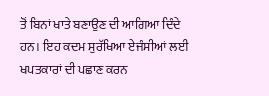ਤੋਂ ਬਿਨਾਂ ਖਾਤੇ ਬਣਾਉਣ ਦੀ ਆਗਿਆ ਦਿੰਦੇ ਹਨ। ਇਹ ਕਦਮ ਸੁਰੱਖਿਆ ਏਜੰਸੀਆਂ ਲਈ ਖਪਤਕਾਰਾਂ ਦੀ ਪਛਾਣ ਕਰਨ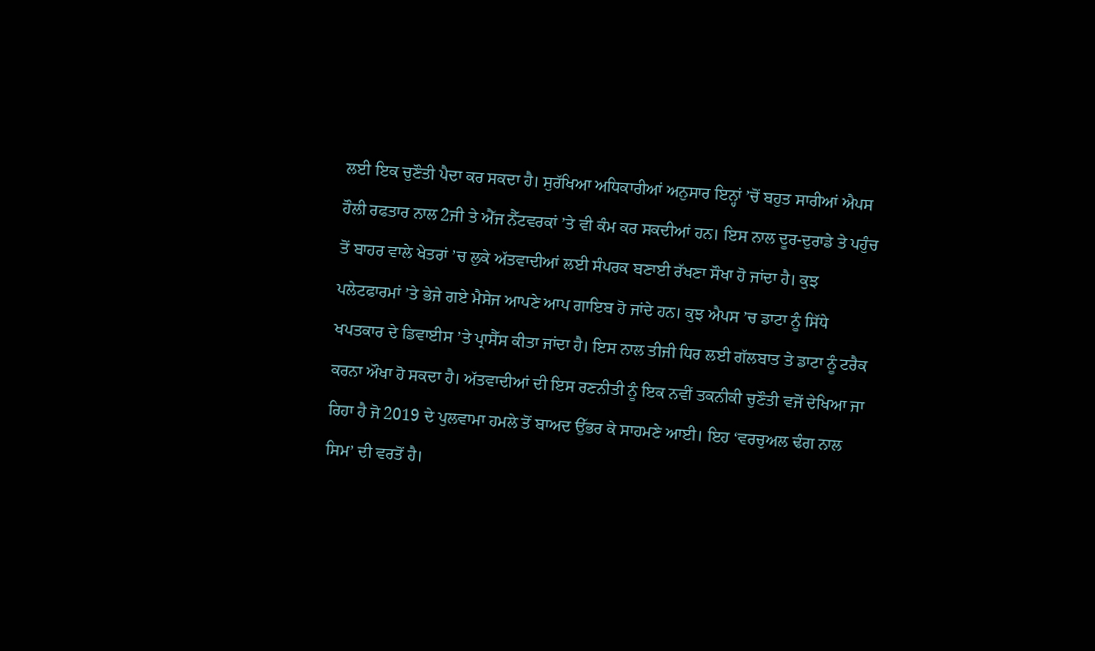ਲਈ ਇਕ ਚੁਣੌਤੀ ਪੈਦਾ ਕਰ ਸਕਦਾ ਹੈ। ਸੁਰੱਖਿਆ ਅਧਿਕਾਰੀਆਂ ਅਨੁਸਾਰ ਇਨ੍ਹਾਂ ’ਚੋਂ ਬਹੁਤ ਸਾਰੀਆਂ ਐਪਸ ਹੌਲੀ ਰਫਤਾਰ ਨਾਲ 2ਜੀ ਤੇ ਐੱਜ ਨੈੱਟਵਰਕਾਂ ’ਤੇ ਵੀ ਕੰਮ ਕਰ ਸਕਦੀਆਂ ਹਨ। ਇਸ ਨਾਲ ਦੂਰ-ਦੁਰਾਡੇ ਤੇ ਪਹੁੰਚ ਤੋਂ ਬਾਹਰ ਵਾਲੇ ਖੇਤਰਾਂ ’ਚ ਲੁਕੇ ਅੱਤਵਾਦੀਆਂ ਲਈ ਸੰਪਰਕ ਬਣਾਈ ਰੱਖਣਾ ਸੌਖਾ ਹੋ ਜਾਂਦਾ ਹੈ। ਕੁਝ ਪਲੇਟਫਾਰਮਾਂ ’ਤੇ ਭੇਜੇ ਗਏ ਮੈਸੇਜ ਆਪਣੇ ਆਪ ਗਾਇਬ ਹੋ ਜਾਂਦੇ ਹਨ। ਕੁਝ ਐਪਸ ’ਚ ਡਾਟਾ ਨੂੰ ਸਿੱਧੇ ਖਪਤਕਾਰ ਦੇ ਡਿਵਾਈਸ ’ਤੇ ਪ੍ਰਾਸੈੱਸ ਕੀਤਾ ਜਾਂਦਾ ਹੈ। ਇਸ ਨਾਲ ਤੀਜੀ ਧਿਰ ਲਈ ਗੱਲਬਾਤ ਤੇ ਡਾਟਾ ਨੂੰ ਟਰੈਕ ਕਰਨਾ ਔਖਾ ਹੋ ਸਕਦਾ ਹੈ। ਅੱਤਵਾਦੀਆਂ ਦੀ ਇਸ ਰਣਨੀਤੀ ਨੂੰ ਇਕ ਨਵੀਂ ਤਕਨੀਕੀ ਚੁਣੌਤੀ ਵਜੋਂ ਦੇਖਿਆ ਜਾ ਰਿਹਾ ਹੈ ਜੋ 2019 ਦੇ ਪੁਲਵਾਮਾ ਹਮਲੇ ਤੋਂ ਬਾਅਦ ਉੱਭਰ ਕੇ ਸਾਹਮਣੇ ਆਈ। ਇਹ ‘ਵਰਚੁਅਲ ਢੰਗ ਨਾਲ ਸਿਮ’ ਦੀ ਵਰਤੋਂ ਹੈ।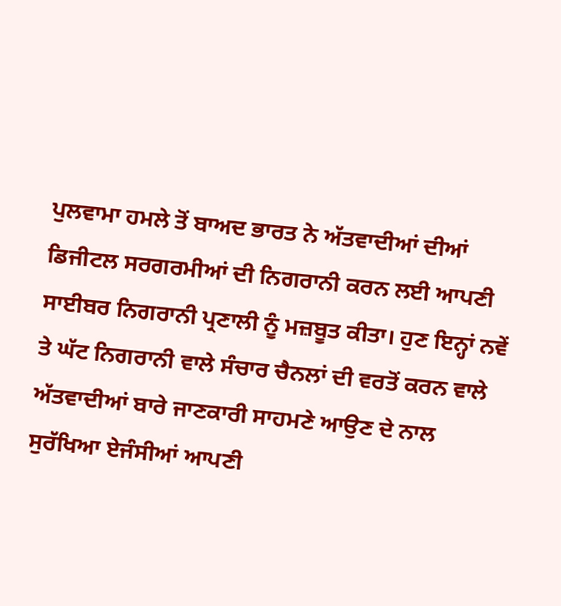ਪੁਲਵਾਮਾ ਹਮਲੇ ਤੋਂ ਬਾਅਦ ਭਾਰਤ ਨੇ ਅੱਤਵਾਦੀਆਂ ਦੀਆਂ ਡਿਜੀਟਲ ਸਰਗਰਮੀਆਂ ਦੀ ਨਿਗਰਾਨੀ ਕਰਨ ਲਈ ਆਪਣੀ ਸਾਈਬਰ ਨਿਗਰਾਨੀ ਪ੍ਰਣਾਲੀ ਨੂੰ ਮਜ਼ਬੂਤ ਕੀਤਾ। ਹੁਣ ਇਨ੍ਹਾਂ ਨਵੇਂ ਤੇ ਘੱਟ ਨਿਗਰਾਨੀ ਵਾਲੇ ਸੰਚਾਰ ਚੈਨਲਾਂ ਦੀ ਵਰਤੋਂ ਕਰਨ ਵਾਲੇ ਅੱਤਵਾਦੀਆਂ ਬਾਰੇ ਜਾਣਕਾਰੀ ਸਾਹਮਣੇ ਆਉਣ ਦੇ ਨਾਲ ਸੁਰੱਖਿਆ ਏਜੰਸੀਆਂ ਆਪਣੀ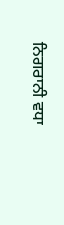ਨਿਗਰਾਨੀ ਵਧਾ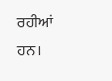ਰਹੀਆਂ ਹਨ।